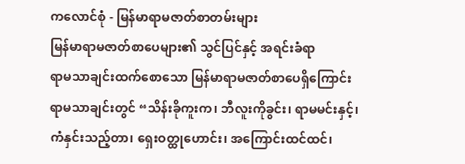ကလောင်စုံ - မြန်မာရာမဇာတ်စာတမ်းများ
မြန်မာရာမဇာတ်စာပေများ၏ သွင်ပြင်နှင့် အရင်းခံရာ
ရာမသာချင်းထက်စောသော မြန်မာရာမဇာတ်စာပေရှိကြောင်း ရာမသာချင်းတွင် “သိန်းခိုကူးက၊ ဘီလူးကိုခွင်း၊ ရာမမင်းနှင့်၊ ကံနှင်းသည့်တာ၊ ရှေးဝတ္ထုဟောင်း၊ အကြောင်းထင်ထင်၊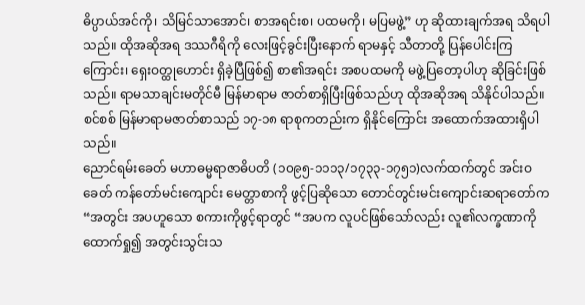ဓိပ္ပာယ်အင်ကို၊ သိမြင်သာအောင်၊ စာအရင်းစ၊ ပထမကို၊ မပြမဖွဲ့” ဟု ဆိုထားချက်အရ သိရပါသည်။ ထိုအဆိုအရ ဒဿဂီရိကို လေးဖြင့်ခွင်းပြီးနောက် ရာမနှင့် သီတာတို့ ပြန်ပေါင်းကြကြောင်း၊ ရှေးဝတ္ထုဟောင်း ရှိခဲ့ပြီဖြစ်၍ စာ၏အရင်း အစပထမကို မဖွဲ့ပြတော့ပါဟု ဆိုခြင်းဖြစ်သည်။ ရာမသာချင်းမတိုင်မီ မြန်မာရာမ ဇာတ်စာရှိပြီးဖြစ်သည်ဟု ထိုအဆိုအရ သိနိုင်ပါသည်။
စင်စစ် မြန်မာရာမဇာတ်စာသည် ၁၇-၁၈ ရာစုကတည်းက ရှိနိုင်ကြောင်း အထောက်အထားရှိပါသည်။
ညောင်ရမ်းခေတ် မဟာဓမ္မရာဇာဓိပတိ (၁၀၉၅-၁၁၁၃/၁၇၃၃-၁၇၅၁)လက်ထက်တွင် အင်းဝခေတ် ကန်တော်မင်းကျောင်း မေတ္တာစာကို ဖွင့်ပြဆိုသော တောင်တွင်းမင်းကျောင်းဆရာတော်က “အတွင်း အပဟူသော စကားကိုဖွင့်ရာတွင် “အပက လူပင်ဖြစ်သော်လည်း လူ၏လက္ခဏာကို ထောက်ရှု၍ အတွင်းသွင်းသ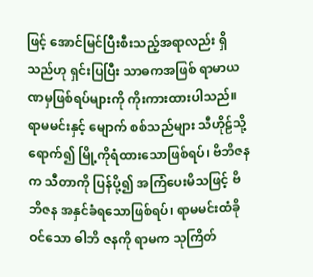ဖြင့် အောင်မြင်ပြီးစီးသည့်အရာလည်း ရှိသည်ဟု ရှင်းပြပြီး သာဓကအဖြစ် ရာမာယဏမှဖြစ်ရပ်များကို ကိုးကားထားပါသည်။ ရာမမင်းနှင့် မျောက် စစ်သည်များ သီဟိုဠ်သို့ ရောက်၍ မြို့ကိုရံထားသောဖြစ်ရပ်၊ ဗိဘိဇနက သီတာကို ပြန်ပို့၍ အကြံပေးမိသဖြင့် ဗိဘိဇန အနှင်ခံရသောဖြစ်ရပ်၊ ရာမမင်းထံခိုဝင်သော ဓါဘိ ဇနကို ရာမက သုကြိတ်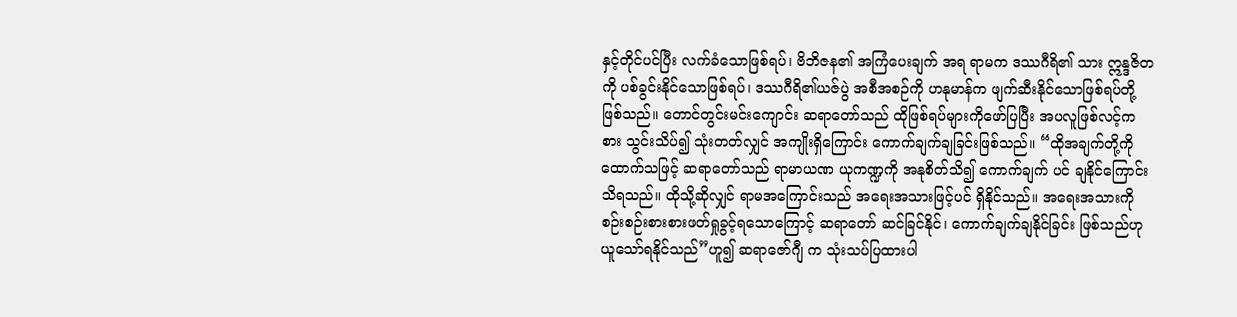နှင့်တိုင်ပင်ပြီး လက်ခံသောဖြစ်ရပ်၊ ဗိဘိဇန၏ အကြံပေးချက် အရ ရာမက ဒဿဂီရိ၏ သား ဣန္ဒဇိတကို ပစ်ခွင်းနိုင်သောဖြစ်ရပ်၊ ဒဿဂီရိ၏ယဇ်ပွဲ အစီအစဉ်ကို ဟနုမာန်က ဖျက်ဆီးနိုင်သောဖြစ်ရပ်တို့ ဖြစ်သည်။ တောင်တွင်းမင်းကျောင်း ဆရာတော်သည် ထိုဖြစ်ရပ်များကိုဖော်ပြပြီး အပလူဖြစ်လင့်ကစား သွင်းသိပ်၍ သုံးတတ်လျှင် အကျိုးရှိကြောင်း ကောက်ချက်ချခြင်းဖြစ်သည်။ “ထိုအချက်တို့ကိုထောက်သဖြင့် ဆရာတော်သည် ရာမာယဏ ယုကဏ္ဍကို အနုစိတ်သိ၍ ကောက်ချက် ပင် ချနိုင်ကြောင်း သိရသည်။ ထိုသို့ဆိုလျှင် ရာမအကြောင်းသည် အရေးအသားဖြင့်ပင် ရှိနိုင်သည်။ အရေးအသားကို စဉ်းစဉ်းစားစားဖတ်ရှုခွင့်ရသောကြောင့် ဆရာတော် ဆင်ခြင်နိုင်၊ ကောက်ချက်ချနိုင်ခြင်း ဖြစ်သည်ဟု ယူသော်ရနိုင်သည်”ဟူ၍ ဆရာဇော်ဂျီ က သုံးသပ်ပြထားပါ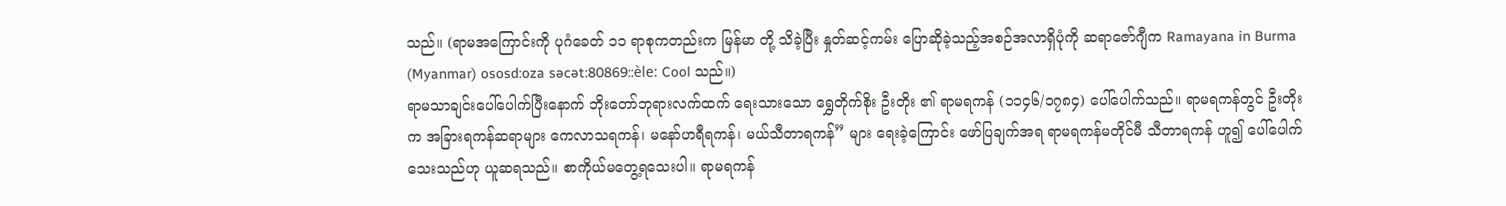သည်။ (ရာမအကြောင်းကို ပုဂံခေတ် ၁၁ ရာစုကတည်းက မြန်မာ တို့ သိခဲ့ပြီး နှုတ်ဆင့်ကမ်း ပြောဆိုခဲ့သည့်အစဉ်အလာရှိပုံကို ဆရာဇော်ဂျီက Ramayana in Burma (Myanmar) ososd:oza səcət:80869::èle: Cool သည်။)
ရာမသာချင်းပေါ်ပေါက်ပြီးနောက် ဘိုးတော်ဘုရားလက်ထက် ရေးသားသော ရွှေတိုက်စိုး ဦးတိုး ၏ ရာမရကန် (၁၁၄၆/၁၇၈၄) ပေါ်ပေါက်သည်။ ရာမရကန်တွင် ဦးတိုးက အခြားရကန်ဆရာများ ကေလာသရကန်၊ မနော်ဟရီရကန်၊ မယ်သီတာရကန်” များ ရေးခဲ့ကြောင်း ဖော်ပြချက်အရ ရာမရကန်မတိုင်မီ သီတာရကန် ဟူ၍ ပေါ်ပေါက် သေးသည်ဟု ယူဆရသည်။ စာကိုယ်မတွေ့ရသေးပါ။ ရာမရကန်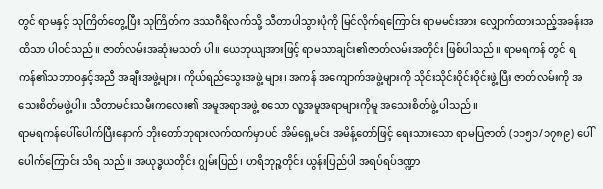တွင် ရာမနှင့် သုကြိတ်တွေ့ပြီး သုကြိတ်က ဒဿဂီရိလက်သို့ သီတာပါသွားပုံကို မြင်လိုက်ရကြောင်း ရာမမင်းအား လျှောက်ထားသည့်အခန်းအထိသာ ပါဝင်သည်။ ဇာတ်လမ်းအဆုံးမသတ် ပါ။ ယေဘုယျအားဖြင့် ရာမသာချင်း၏ဇာတ်လမ်းအတိုင်း ဖြစ်ပါသည်။ ရာမရကန် တွင် ရကန်၏သဘာဝနှင့်အညီ အချီးအဖွဲ့များ၊ ကိုယ်ရည်သွေးအဖွဲ့ များ၊ အကန် အကျောက်အဖွဲ့များကို သိုင်းသိုင်းဝိုင်းဝိုင်းဖွဲ့ပြီး ဇာတ်လမ်းကို အသေးစိတ်မဖွဲ့ပါ။ သီတာမင်းသမီးကလေး၏ အမူအရာအဖွဲ့ စသော လူ့အမူအရာများကိုမူ အသေးစိတ်ဖွဲ့ ပါသည်။
ရာမရကန်ပေါ်ပေါက်ပြီးနောက် ဘိုးတော်ဘုရားလက်ထက်မှာပင် အိမ်ရှေ့မင်း အမိန့်တော်ဖြင့် ရေးသားသော ရာမပြဇာတ် (၁၁၅၁/၁၇၈၉) ပေါ်ပေါက်ကြောင်း သိရ သည်။ အယုဒ္ဓယတိုင်း ဂျွမ်းပြည်၊ ဟရိဘုဉ္စတိုင်း ယွန်းပြည်ပါ အရပ်ရပ်ဒဏ္ဍာ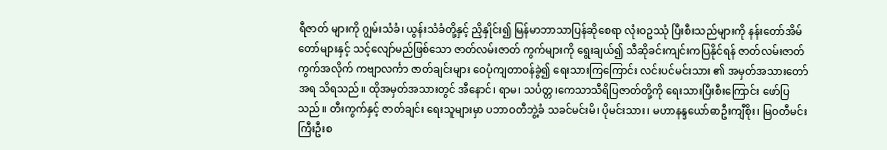ရီဇာတ် များကို ဂျွမ်းသံခံ၊ ယွန်းသံခံတို့နှင့် ညှိနှိုင်း၍ မြန်မာဘာသာပြန်ဆိုစေရာ လုံးဝဥဿုံ ပြီးစီးသည်များကို နန်းတော်အိမ်တော်များနှင့် သင့်လျော်မည်ဖြစ်သော ဇာတ်လမ်းဇာတ် ကွက်များကို ရွေးချယ်၍ သီဆိုခင်းကျင်းကပြနိုင်ရန် ဇာတ်လမ်းဇာတ်ကွက်အလိုက် ကဗျာလင်္ကာ ဇာတ်ချင်းများ ဝေပုံကျတာဝန်ခွဲ၍ ရေးသားကြကြောင်း လင်းပင်မင်းသား ၏ အမှတ်အသားတော်အရ သိရသည်။ ထိုအမှတ်အသားတွင် အီနောင်၊ ရာမ၊ သင်္ပတ္တ၊ကေသာသီရိပြဇာတ်တို့ကို ရေးသားပြီးစီးကြောင်း ဖော်ပြသည်။ တီးကွက်နှင့် ဇာတ်ချင်း ရေးသူများမှာ ပဘာဝတီဘွဲ့ခံ သခင်မင်းမိ၊ ပိုမင်းသား၊ မဟာနန္ဒယော်ဓာဦးကျီစိုး၊ မြဝတီမင်းကြီးဦးစ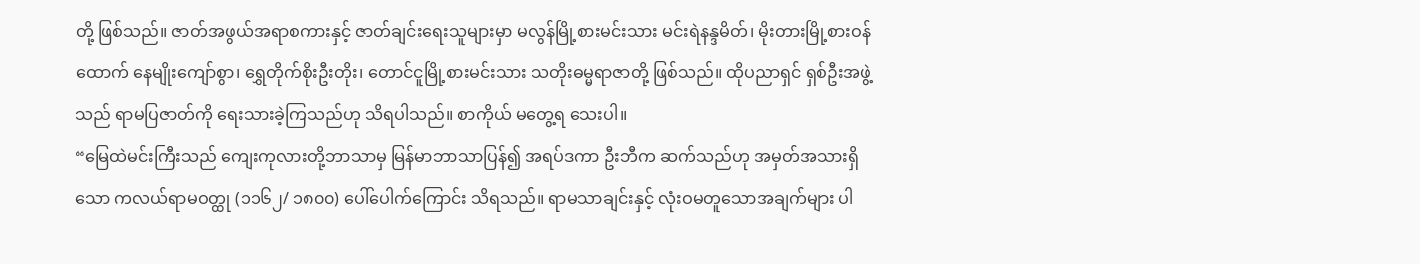တို့ ဖြစ်သည်။ ဇာတ်အဖွယ်အရာစကားနှင့် ဇာတ်ချင်းရေးသူများမှာ မလွန်မြို့စားမင်းသား မင်းရဲနန္ဒမိတ်၊ မိုးတားမြို့စားဝန်ထောက် နေမျိုးကျော်စွာ၊ ရွှေတိုက်စိုးဦးတိုး၊ တောင်ငူမြို့စားမင်းသား သတိုးဓမ္မရာဇာတို့ ဖြစ်သည်။ ထိုပညာရှင် ရှစ်ဦးအဖွဲ့ သည် ရာမပြဇာတ်ကို ရေးသားခဲ့ကြသည်ဟု သိရပါသည်။ စာကိုယ် မတွေ့ရ သေးပါ။
“မြေထဲမင်းကြီးသည် ကျေးကုလားတို့ဘာသာမှ မြန်မာဘာသာပြန်၍ အရပ်ဒကာ ဦးဘီက ဆက်သည်ဟု အမှတ်အသားရှိသော ကလယ်ရာမဝတ္ထု (၁၁၆၂/ ၁၈၀၀) ပေါ်ပေါက်ကြောင်း သိရသည်။ ရာမသာချင်းနှင့် လုံးဝမတူသောအချက်များ ပါ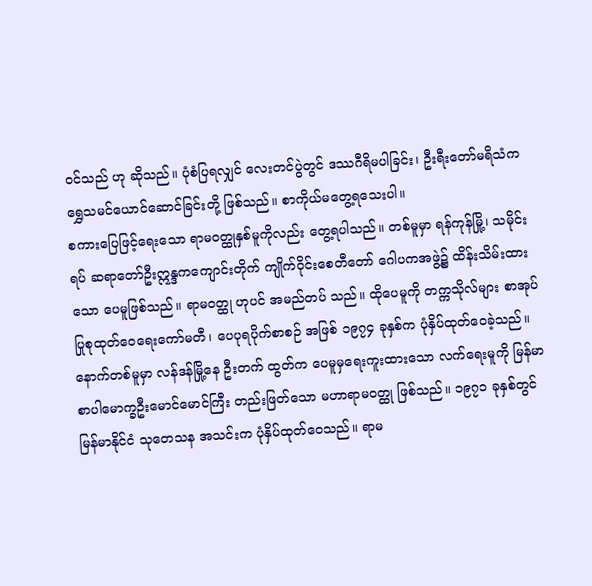ဝင်သည် ဟု ဆိုသည်။ ပုံစံပြရလျှင် လေးတင်ပွဲတွင် ဒဿဂီရိမပါခြင်း၊ ဦးရီးတော်မရိသံက ရွှေသမင်ယောင်ဆောင်ခြင်းတို့ ဖြစ်သည်။ စာကိုယ်မတွေ့ရသေးပါ။
စကားပြေဖြင့်ရေးသော ရာမဝတ္ထုနှစ်မူကိုလည်း တွေ့ရပါသည်။ တစ်မူမှာ ရန်ကုန်မြို့၊ သမိုင်းရပ် ဆရာတော်ဦးဣန္ဒကကျောင်းတိုက် ကျိုက်ဝိုင်းစေတီတော် ဂေါပကအဖွဲ့၌ ထိန်းသိမ်းထားသော ပေမူဖြစ်သည်။ ရာမဝတ္ထု ဟုပင် အမည်တပ် သည်။ ထိုပေမူကို တက္ကသိုလ်များ စာအုပ် ပြုစုထုတ်ဝေရေးကော်မတီ၊ ပေပုရပိုက်စာစဉ် အဖြစ် ၁၉၇၄ ခုနှစ်က ပုံနှိပ်ထုတ်ဝေခဲ့သည်။ နောက်တစ်မူမှာ လန်ဒန်မြို့နေ ဦးတက် ထွတ်က ပေမူမှရေးကူးထားသော လက်ရေးမူကို မြန်မာစာပါမောက္ခဦးမောင်မောင်ကြီး တည်းဖြတ်သော မဟာရာမဝတ္ထု ဖြစ်သည်။ ၁၉၇၁ ခုနှစ်တွင် မြန်မာနိုင်ငံ သုတေသန အသင်းက ပုံနှိပ်ထုတ်ဝေသည်။ ရာမ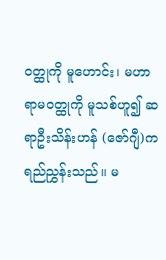ဝတ္ထုကို မူဟောင်း၊ မဟာရာမဝတ္ထုကို မူသစ်ဟူ၍ ဆရာဦးသိန်းဟန် (ဇော်ဂျီ)က ရည်ညွှန်းသည်။ မ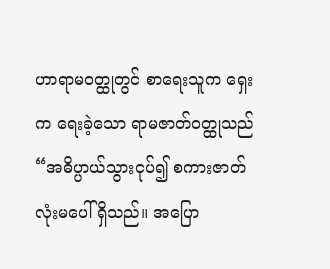ဟာရာမဝတ္ထုတွင် စာရေးသူက ရှေးက ရေးခဲ့သော ရာမဇာတ်ဝတ္ထုသည် “အဓိပ္ပာယ်သွားငုပ်၍ စကားဇာတ်လုံးမပေါ် ရှိသည်။ အပြော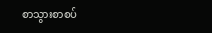စာသွားစာစပ်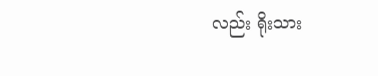လည်း ရိုးသား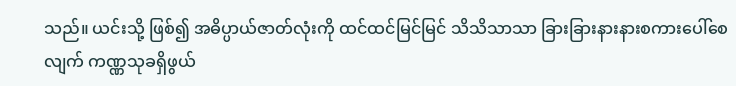သည်။ ယင်းသို့ ဖြစ်၍ အဓိပ္ပာယ်ဇာတ်လုံးကို ထင်ထင်မြင်မြင် သိသိသာသာ ခြားခြားနားနားစကားပေါ်စေလျက် ကဏ္ဏသုခရှိဖွယ်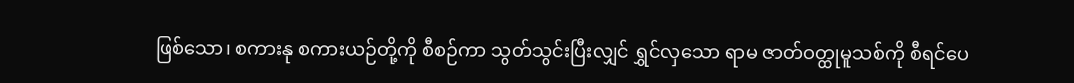ဖြစ်သော၊ စကားနု စကားယဉ်တို့ကို စီစဉ်ကာ သွတ်သွင်းပြီးလျှင် ရွှင်လှသော ရာမ ဇာတ်ဝတ္ထုမူသစ်ကို စီရင်ပေ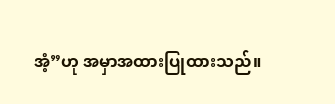အံ့”ဟု အမှာအထားပြုထားသည်။